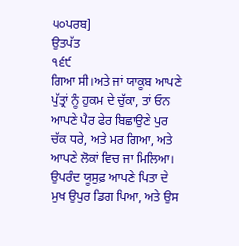੫੦ਪਰਬ]
ਉਤਪੱਤ
੧੬੯
ਗਿਆ ਸੀ।ਅਤੇ ਜਾਂ ਯਾਕੂਬ ਆਪਣੇ ਪੁੱਤ੍ਰਾਂ ਨੂੰ ਹੁਕਮ ਦੇ ਚੁੱਕਾ, ਤਾਂ ਓਨ ਆਪਣੇ ਪੈਰ ਫੇਰ ਬਿਛਾਉਣੇ ਪੁਰ ਚੱਕ ਧਰੇ, ਅਤੇ ਮਰ ਗਿਆ, ਅਤੇ ਆਪਣੇ ਲੋਕਾਂ ਵਿਚ ਜਾ ਮਿਲਿਆ।
ਉਪਰੰਦ ਯੂਸੁਫ਼ ਆਪਣੇ ਪਿਤਾ ਦੇ ਮੁਖ ਉਪੁਰ ਡਿਗ ਪਿਆ, ਅਤੇ ਉਸ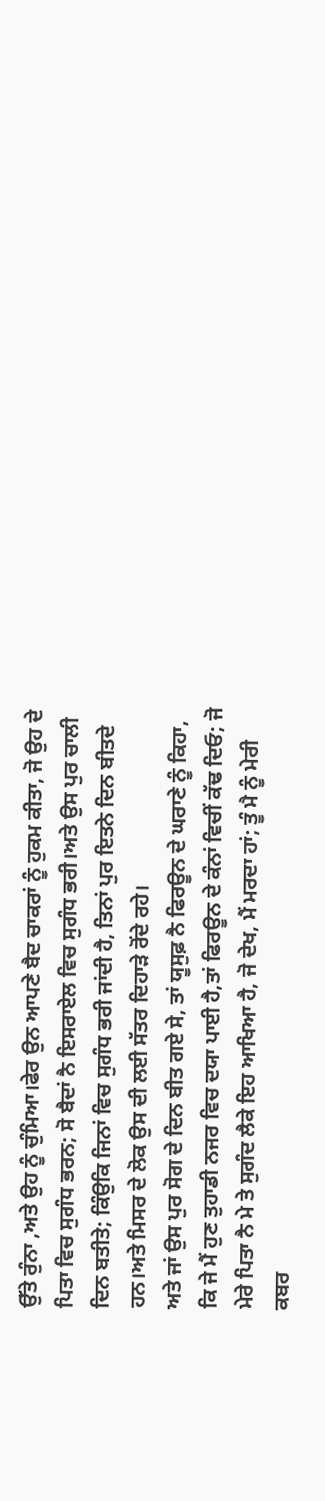ਉੱਤੇ ਰੁੰਨਾ ,ਅਤੇ ਉਹ ਨੂੰ ਚੁੰਮਿਆ।ਫੇਰ ਉਨ ਆਪਣੇ ਬੈਦ ਚਾਕਰਾਂ ਨੂੰ ਹੁਕਮ ਕੀਤਾ, ਜੋ ਉਹ ਦੇ ਪਿਤਾ ਵਿਚ ਸੁਗੰਧ ਭਰਨ; ਸੋ ਬੈਦਾਂ ਨੈ ਇਸਰਾਏਲ ਵਿਚ ਸੁਗੰਧ ਭਰੀ।ਅਤੇ ਉਸ ਪੁਰ ਚਾਲੀ ਦਿਨ ਬਤੀਤੇ; ਕਿੰਉਕਿ ਜਿਨਾਂ ਵਿਚ ਸੁਗੰਧ ਭਰੀ ਜਾਂਦੀ ਹੈ, ਤਿਨਾਂ ਪੁਰ ਇਤਨੇ ਦਿਨ ਬੀਤਦੇ ਹਨ।ਅਤੇ ਮਿਸਰ ਦੇ ਲੋਕ ਉਸ ਦੀ ਲਈ ਸੱਤਰ ਦਿਹਾੜੇ ਰੋਂਦੇ ਰਹੇ।
ਅਤੇ ਜਾਂ ਉਸ ਪੁਰ ਸੋਗ ਦੇ ਦਿਨ ਬੀਤ ਗਏ ਸੇ, ਤਾਂ ਯੂਸੁਫ਼ ਨੈ ਫਿਰਊਨ ਦੇ ਘਰਾਣੇ ਨੂੰ ਕਿਹਾ, ਕਿ ਜੇ ਮੈਂ ਹੁਣ ਤੁਹਾਡੀ ਨਜਰ ਵਿਚ ਦਯਾ ਪਾਈ ਹੈ,ਤਾਂ ਫਿਰਊਨ ਦੇ ਕੰਨਾਂ ਵਿਚੀਂ ਕੱਢ ਦਿਓ; ਜੋ ਮੇਰੇ ਪਿਤਾ ਨੈ ਮੇ ਤੇ ਸੁਗੰਦ ਲੈਕੇ ਇਹ ਆਖਿਆ ਹੈ, ਜੋ ਦੇਖ, ਮੈਂ ਮਰਦਾ ਹਾਂ; ਤੂੰ ਮੈ ਨੂੰ ਮੇਰੀ ਕਬਰ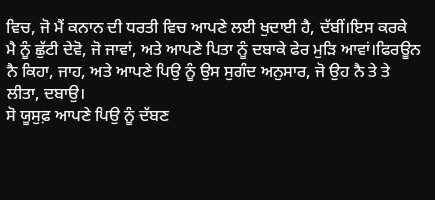ਵਿਚ, ਜੋ ਮੈਂ ਕਨਾਨ ਦੀ ਧਰਤੀ ਵਿਚ ਆਪਣੇ ਲਈ ਖੁਦਾਈ ਹੈ, ਦੱਬੀਂ।ਇਸ ਕਰਕੇ ਮੈ ਨੂੰ ਛੁੱਟੀ ਦੇਵੋ, ਜੋ ਜਾਵਾਂ, ਅਤੇ ਆਪਣੇ ਪਿਤਾ ਨੂੰ ਦਬਾਕੇ ਫੇਰ ਮੁੜਿ ਆਵਾਂ।ਫਿਰਊਨ ਨੈ ਕਿਹਾ, ਜਾਹ, ਅਤੇ ਆਪਣੇ ਪਿਉ ਨੂੰ ਉਸ ਸੁਗੰਦ ਅਨੁਸਾਰ, ਜੋ ਉਹ ਨੈ ਤੇ ਤੇ ਲੀਤਾ, ਦਬਾਉ।
ਸੋ ਯੂਸੁਫ਼ ਆਪਣੇ ਪਿਉ ਨੂੰ ਦੱਬਣ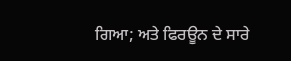ਗਿਆ; ਅਤੇ ਫਿਰਊਨ ਦੇ ਸਾਰੇ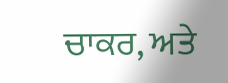ਚਾਕਰ, ਅਤੇ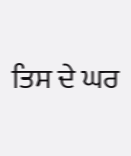ਤਿਸ ਦੇ ਘਰ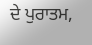ਦੇ ਪੁਰਾਤਮ,